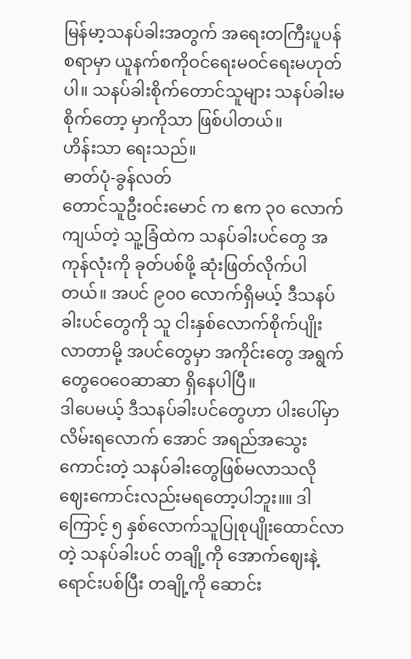မြန်မာ့သနပ်ခါးအတွက် အရေးတကြီးပူပန်စရာမှာ ယူနက်စကိုဝင်ရေးမဝင်ရေးမဟုတ်ပါ။ သနပ်ခါးစိုက်တောင်သူများ သနပ်ခါးမစိုက်တော့ မှာကိုသာ ဖြစ်ပါတယ်။
ဟိန်းသာ ရေးသည်။
ဓာတ်ပုံ-ခွန်လတ်
တောင်သူဦးဝင်းမောင် က ဧက ၃၀ လောက်ကျယ်တဲ့ သူ့ခြံထဲက သနပ်ခါးပင်တွေ အကုန်လုံးကို ခုတ်ပစ်ဖို့ ဆုံးဖြတ်လိုက်ပါတယ်။ အပင် ၉၀၀ လောက်ရှိမယ့် ဒီသနပ်ခါးပင်တွေကို သူ ငါးနှစ်လောက်စိုက်ပျိုးလာတာမို့ အပင်တွေမှာ အကိုင်းတွေ အရွက်တွေဝေဝေဆာဆာ ရှိနေပါပြီ။
ဒါပေမယ့် ဒီသနပ်ခါးပင်တွေဟာ ပါးပေါ်မှာလိမ်းရလောက် အောင် အရည်အသွေးကောင်းတဲ့ သနပ်ခါးတွေဖြစ်မလာသလို ဈေးကောင်းလည်းမရတော့ပါဘူး။။ ဒါကြောင့် ၅ နှစ်လောက်သူပြုစုပျိုးထောင်လာတဲ့ သနပ်ခါးပင် တချို့ကို အောက်ဈေးနဲ့ ရောင်းပစ်ပြီး တချို့ကို ဆောင်း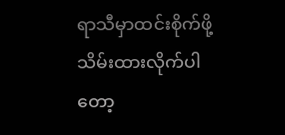ရာသီမှာထင်းစိုက်ဖို့ သိမ်းထားလိုက်ပါတော့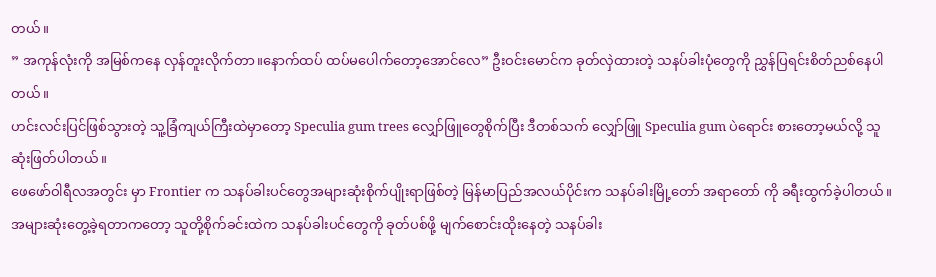တယ်။
” အကုန်လုံးကို အမြစ်ကနေ လှန်တူးလိုက်တာ။နောက်ထပ် ထပ်မပေါက်တော့အောင်လေ” ဦးဝင်းမောင်က ခုတ်လှဲထားတဲ့ သနပ်ခါးပုံတွေကို ညွှန်ပြရင်းစိတ်ညစ်နေပါတယ်။
ဟင်းလင်းပြင်ဖြစ်သွားတဲ့ သူ့ခြံကျယ်ကြီးထဲမှာတော့ Speculia gum trees လျှော်ဖြူတွေစိုက်ပြီး ဒီတစ်သက် လျှော်ဖြူ Speculia gum ပဲရောင်း စားတော့မယ်လို့ သူဆုံးဖြတ်ပါတယ်။
ဖေဖော်ဝါရီလအတွင်း မှာ Frontier က သနပ်ခါးပင်တွေအများဆုံးစိုက်ပျိုးရာဖြစ်တဲ့ မြန်မာပြည်အလယ်ပိုင်းက သနပ်ခါးမြို့တော် အရာတော် ကို ခရီးထွက်ခဲ့ပါတယ်။ အများဆုံးတွေ့ခဲ့ရတာကတော့ သူတို့စိုက်ခင်းထဲက သနပ်ခါးပင်တွေကို ခုတ်ပစ်ဖို့ မျက်စောင်းထိုးနေတဲ့ သနပ်ခါး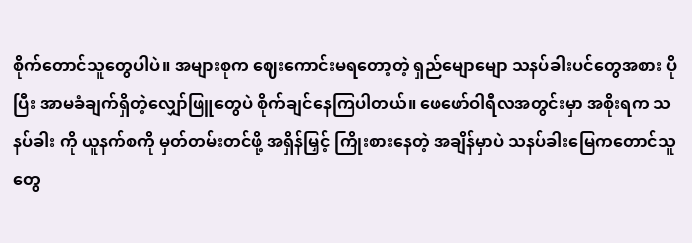စိုက်တောင်သူတွေပါပဲ။ အများစုက ဈေးကောင်းမရတော့တဲ့ ရှည်မျောမျော သနပ်ခါးပင်တွေအစား ပိုပြီး အာမခံချက်ရှိတဲ့လျှော်ဖြူတွေပဲ စိုက်ချင်နေကြပါတယ်။ ဖေဖော်ဝါရီလအတွင်းမှာ အစိုးရက သနပ်ခါး ကို ယူနက်စကို မှတ်တမ်းတင်ဖို့ အရှိန်မြှင့် ကြိုးစားနေတဲ့ အချိန်မှာပဲ သနပ်ခါးမြေကတောင်သူတွေ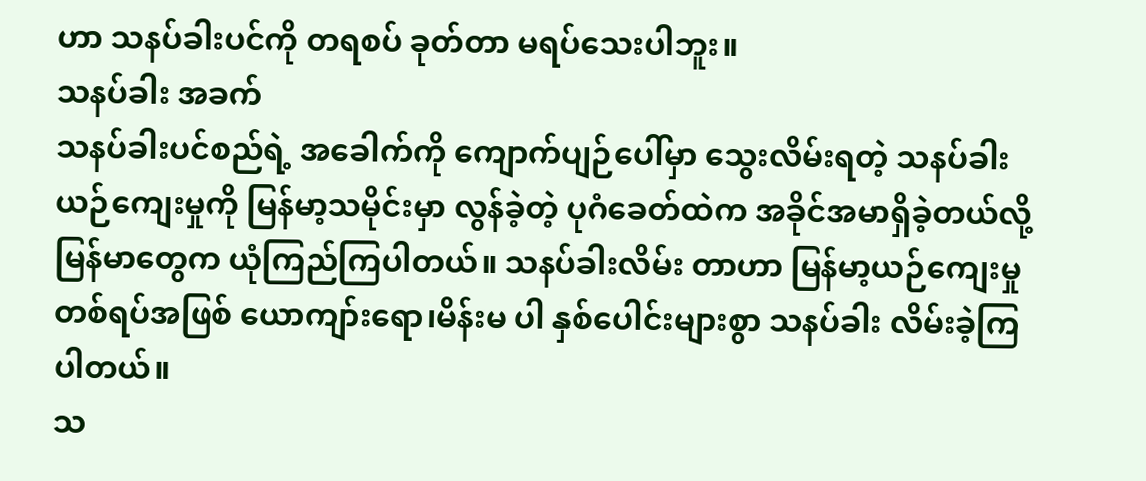ဟာ သနပ်ခါးပင်ကို တရစပ် ခုတ်တာ မရပ်သေးပါဘူး။
သနပ်ခါး အခက်
သနပ်ခါးပင်စည်ရဲ့ အခေါက်ကို ကျောက်ပျဉ်ပေါ်မှာ သွေးလိမ်းရတဲ့ သနပ်ခါးယဉ်ကျေးမှုကို မြန်မာ့သမိုင်းမှာ လွန်ခဲ့တဲ့ ပုဂံခေတ်ထဲက အခိုင်အမာရှိခဲ့တယ်လို့ မြန်မာတွေက ယုံကြည်ကြပါတယ်။ သနပ်ခါးလိမ်း တာဟာ မြန်မာ့ယဉ်ကျေးမှုတစ်ရပ်အဖြစ် ယောကျာ်းရော၊မိန်းမ ပါ နှစ်ပေါင်းများစွာ သနပ်ခါး လိမ်းခဲ့ကြပါတယ်။
သ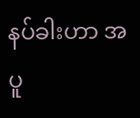နပ်ခါးဟာ အပူ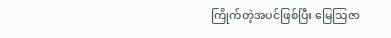ကြိုက်တဲ့အပင်ဖြစ်ပြီး မြေသြဇာ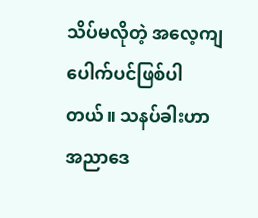သိပ်မလိုတဲ့ အလေ့ကျပေါက်ပင်ဖြစ်ပါတယ်။ သနပ်ခါးဟာ အညာဒေ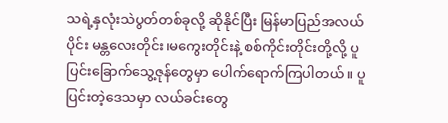သရဲ့နှလုံးသဲပွတ်တစ်ခုလို့ ဆိုနိုင်ပြီး မြန်မာပြည်အလယ်ပိုင်း မန္တလေးတိုင်း၊မကွေးတိုင်းနဲ့ စစ်ကိုင်းတိုင်းတို့လို့ ပူပြင်းခြောက်သွေ့ဇုန်တွေမှာ ပေါက်ရောက်ကြပါတယ်။ ပူပြင်းတဲ့ဒေသမှာ လယ်ခင်းတွေ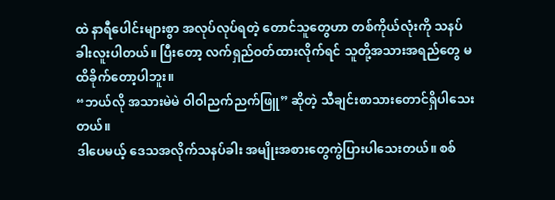ထဲ နာရီပေါင်းများစွာ အလုပ်လုပ်ရတဲ့ တောင်သူတွေဟာ တစ်ကိုယ်လုံးကို သနပ်ခါးလူးပါတယ်။ ပြီးတော့ လက်ရှည်ဝတ်ထားလိုက်ရင် သူတို့အသားအရည်တွေ မထိခိုက်တော့ပါဘူး။
“ဘယ်လို အသားမဲမဲ ဝါဝါညက်ညက်ဖြူ” ဆိုတဲ့ သီချင်းစာသားတောင်ရှိပါသေးတယ်။
ဒါပေမယ့် ဒေသအလိုက်သနပ်ခါး အမျိုးအစားတွေကွဲပြားပါသေးတယ်။ စစ်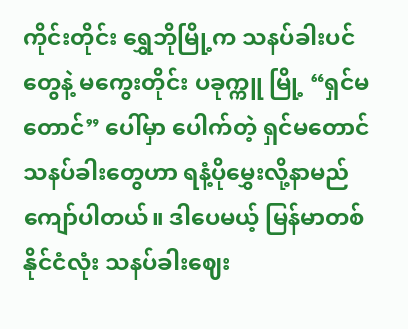ကိုင်းတိုင်း ရွှေဘိုမြို့က သနပ်ခါးပင်တွေနဲ့ မကွေးတိုင်း ပခုက္ကူ မြို့ “ရှင်မတောင်” ပေါ်မှာ ပေါက်တဲ့ ရှင်မတောင် သနပ်ခါးတွေဟာ ရနံ့ပိုမွှေးလို့နာမည်ကျော်ပါတယ်။ ဒါပေမယ့် မြန်မာတစ်နိုင်ငံလုံး သနပ်ခါးဈေး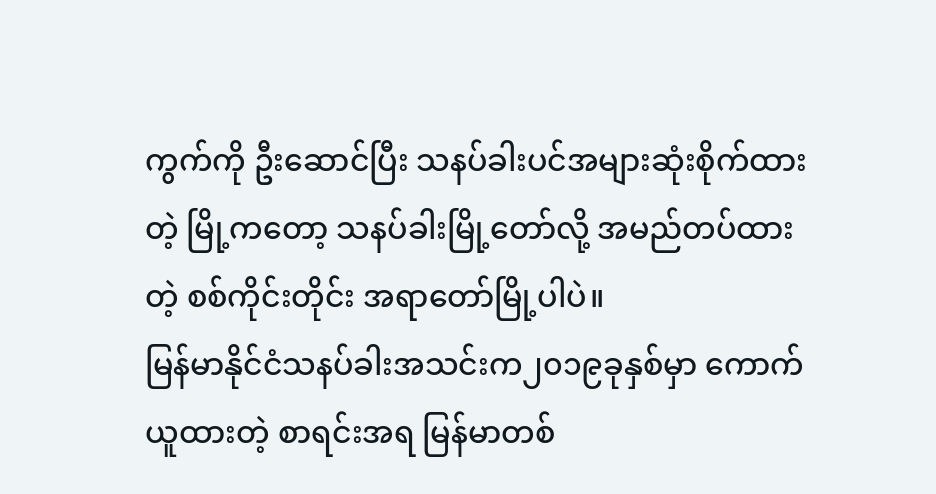ကွက်ကို ဦးဆောင်ပြီး သနပ်ခါးပင်အများဆုံးစိုက်ထားတဲ့ မြို့ကတော့ သနပ်ခါးမြို့တော်လို့ အမည်တပ်ထားတဲ့ စစ်ကိုင်းတိုင်း အရာတော်မြို့ပါပဲ။
မြန်မာနိုင်ငံသနပ်ခါးအသင်းက၂၀၁၉ခုနှစ်မှာ ကောက်ယူထားတဲ့ စာရင်းအရ မြန်မာတစ်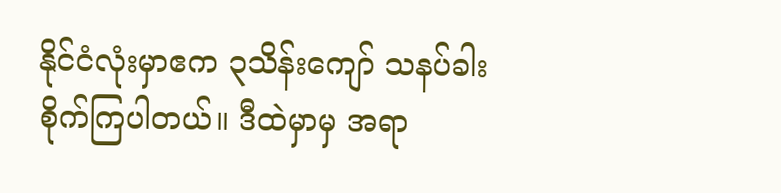နိုင်ငံလုံးမှာဧက ၃သိန်းကျော် သနပ်ခါးစိုက်ကြပါတယ်။ ဒီထဲမှာမှ အရာ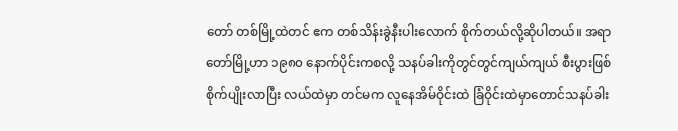တော် တစ်မြို့ထဲတင် ဧက တစ်သိန်းခွဲနီးပါးလောက် စိုက်တယ်လို့ဆိုပါတယ်။ အရာတော်မြို့ဟာ ၁၉၈၀ နောက်ပိုင်းကစလို့ သနပ်ခါးကိုတွင်တွင်ကျယ်ကျယ် စီးပွားဖြစ်စိုက်ပျိုးလာပြီး လယ်ထဲမှာ တင်မက လူနေအိမ်ဝိုင်းထဲ ခြံဝိုင်းထဲမှာတောင်သနပ်ခါး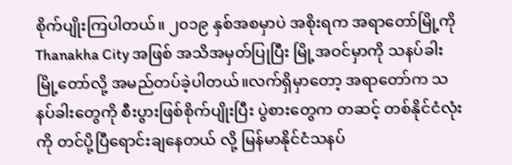စိုက်ပျိုးကြပါတယ်။ ၂၀၁၉ နှစ်အစမှာပဲ အစိုးရက အရာတော်မြို့ကို Thanakha City အဖြစ် အသိအမှတ်ပြုပြီး မြို့အဝင်မှာကို သနပ်ခါးမြို့တော်လို့ အမည်တပ်ခဲ့ပါတယ်။လက်ရှိမှာတော့ အရာတော်က သနပ်ခါးတွေကို စီးပွားဖြစ်စိုက်ပျိုးပြီး ပွဲစားတွေက တဆင့် တစ်နိုင်ငံလုံးကို တင်ပို့ပြီရောင်းချနေတယ် လို့ မြန်မာနိုင်ငံသနပ်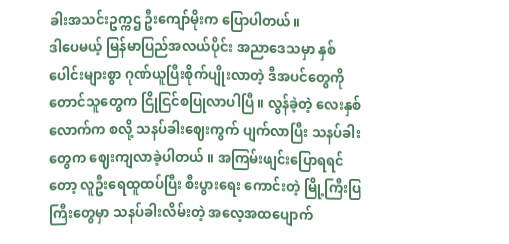ခါးအသင်းဥက္ကဌ ဦးကျော်မိုးက ပြောပါတယ်။
ဒါပေမယ့် မြန်မာပြည်အလယ်ပိုင်း အညာဒေသမှာ နှစ်ပေါင်းများစွာ ဂုဏ်ယူပြီးစိုက်ပျိုးလာတဲ့ ဒီအပင်တွေကို တောင်သူတွေက ငြိုငြင်စပြုလာပါပြီ။ လွန်ခဲ့တဲ့ လေးနှစ်လောက်က စလို့ သနပ်ခါးဈေးကွက် ပျက်လာပြီး သနပ်ခါးတွေက ဈေးကျလာခဲ့ပါတယ် ။ အကြမ်းဖျင်းပြောရရင်တော့ လူဦးရေထူထပ်ပြီး စီးပွားရေး ကောင်းတဲ့ မြို့ကြီးပြကြီးတွေမှာ သနပ်ခါးလိမ်းတဲ့ အလေ့အထပျောက်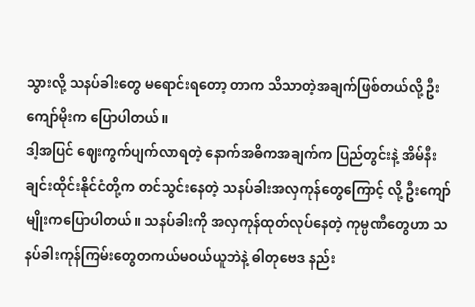သွားလို့ သနပ်ခါးတွေ မရောင်းရတော့ တာက သိသာတဲ့အချက်ဖြစ်တယ်လို့ ဦးကျော်မိုးက ပြောပါတယ်။
ဒါ့အပြင် ဈေးကွက်ပျက်လာရတဲ့ နောက်အဓိကအချက်က ပြည်တွင်းနဲ့ အိမ်နီးချင်းထိုင်းနိုင်ငံတို့က တင်သွင်းနေတဲ့ သနပ်ခါးအလှကုန်တွေကြောင့် လို့ ဦးကျော်မျိုးကပြောပါတယ်။ သနပ်ခါးကို အလှကုန်ထုတ်လုပ်နေတဲ့ ကုမ္ပဏီတွေဟာ သနပ်ခါးကုန်ကြမ်းတွေတကယ်မဝယ်ယူဘဲနဲ့ ဓါတုဗေဒ နည်း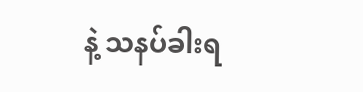နဲ့ သနပ်ခါးရ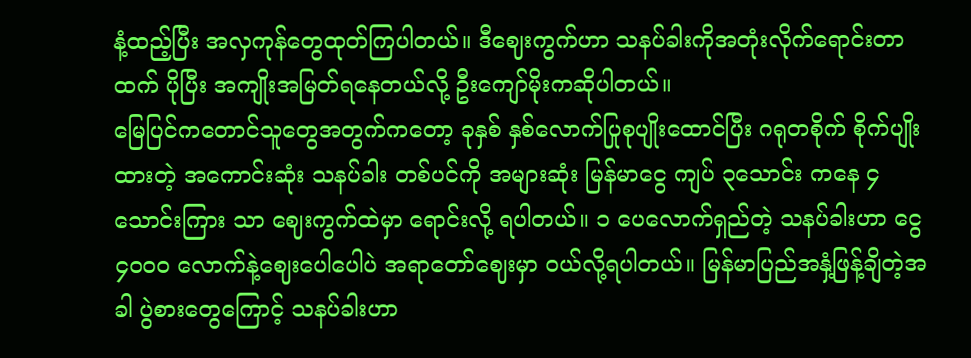နံ့ထည့်ပြီး အလှကုန်တွေထုတ်ကြပါတယ်။ ဒီဈေးကွက်ဟာ သနပ်ခါးကိုအတုံးလိုက်ရောင်းတာ ထက် ပိုပြီး အကျိုးအမြတ်ရနေတယ်လို့ ဦးကျော်မိုးကဆိုပါတယ်။
မြေပြင်ကတောင်သူတွေအတွက်ကတော့ ခုနှစ် နှစ်လောက်ပြုစုပျိုးထောင်ပြီး ဂရုတစိုက် စိုက်ပျိုးထားတဲ့ အကောင်းဆုံး သနပ်ခါး တစ်ပင်ကို အများဆုံး မြန်မာငွေ ကျပ် ၃သောင်း ကနေ ၄ သောင်းကြား သာ ဈေးကွက်ထဲမှာ ရောင်းလို့ ရပါတယ်။ ၁ ပေလောက်ရှည်တဲ့ သနပ်ခါးဟာ ငွေ ၄၀၀၀ လောက်နဲ့ဈေးပေါပေါပဲ အရာတော်ဈေးမှာ ဝယ်လို့ရပါတယ်။ မြန်မာပြည်အနှံ့ဖြန့်ချိတဲ့အခါ ပွဲစားတွေကြောင့် သနပ်ခါးဟာ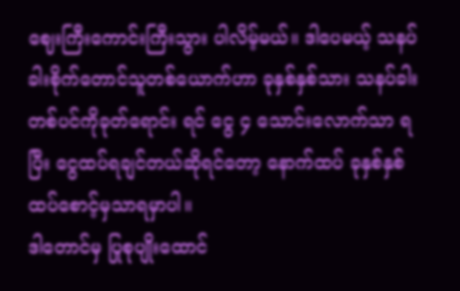ဈေးကြီးကောင်းကြီးသွား ပါလိမ့်မယ်။ ဒါပေမယ့် သနပ်ခါးစိုက်တောင်သူတစ်ယောက်ဟာ ခုနှစ်နှစ်သား သနပ်ခါးတစ်ပင်ကိုခုတ်ရောင်း ရင် ငွေ ၄ သောင်းလောက်သာ ရပြီး ငွေထပ်ရချင်တယ်ဆိုရင်တော့ နောက်ထပ် ခုနှစ်နှစ် ထပ်စောင့်မှသာရမှာပါ။
ဒါတောင်မှ ပြုစုပျိုးထောင်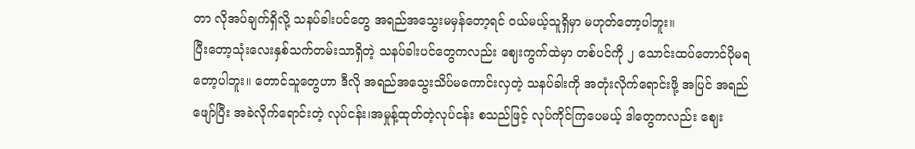တာ လိုအပ်ချက်ရှိလို့ သနပ်ခါးပင်တွေ အရည်အသွေးမမှန်တော့ရင် ဝယ်မယ့်သူရှိမှာ မဟုတ်တော့ပါဘူး။
ပြီးတော့သုံးလေးနှစ်သက်တမ်းသာရှိတဲ့ သနပ်ခါးပင်တွေကလည်း ဈေးကွက်ထဲမှာ တစ်ပင်ကို ၂ သောင်းထပ်တောင်ပိုမရတော့ပါဘူး။ တောင်သူတွေဟာ ဒီလို အရည်အသွေးသိပ်မကောင်းလှတဲ့ သနပ်ခါးကို အတုံးလိုက်ရောင်းဖို့ အပြင် အရည်ဖျော်ပြီး အခဲလိုက်ရောင်းတဲ့ လုပ်ငန်း၊အမှုန့်ထုတ်တဲ့လုပ်ငန်း စသည်ဖြင့် လုပ်ကိုင်ကြပေမယ့် ဒါတွေကလည်း ဈေး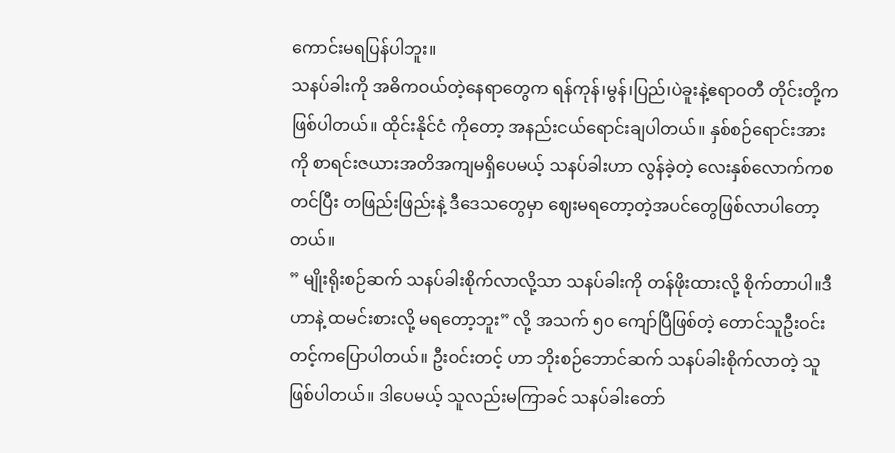ကောင်းမရပြန်ပါဘူး။
သနပ်ခါးကို အဓိကဝယ်တဲ့နေရာတွေက ရန်ကုန်၊မွန်၊ပြည်၊ပဲခူးနဲ့ဧရာဝတီ တိုင်းတို့က ဖြစ်ပါတယ်။ ထိုင်းနိုင်ငံ ကိုတော့ အနည်းငယ်ရောင်းချပါတယ်။ နှစ်စဉ်ရောင်းအားကို စာရင်းဇယားအတိအကျမရှိပေမယ့် သနပ်ခါးဟာ လွန်ခဲ့တဲ့ လေးနှစ်လောက်ကစတင်ပြီး တဖြည်းဖြည်းနဲ့ ဒီဒေသတွေမှာ ဈေးမရတော့တဲ့အပင်တွေဖြစ်လာပါတော့တယ်။
” မျိုးရိုးစဉ်ဆက် သနပ်ခါးစိုက်လာလို့သာ သနပ်ခါးကို တန်ဖိုးထားလို့ စိုက်တာပါ။ဒီဟာနဲ့ ထမင်းစားလို့ မရတော့ဘူး” လို့ အသက် ၅၀ ကျော်ပြီဖြစ်တဲ့ တောင်သူဦးဝင်းတင့်ကပြောပါတယ်။ ဦးဝင်းတင့် ဟာ ဘိုးစဉ်ဘောင်ဆက် သနပ်ခါးစိုက်လာတဲ့ သူဖြစ်ပါတယ်။ ဒါပေမယ့် သူလည်းမကြာခင် သနပ်ခါးတော်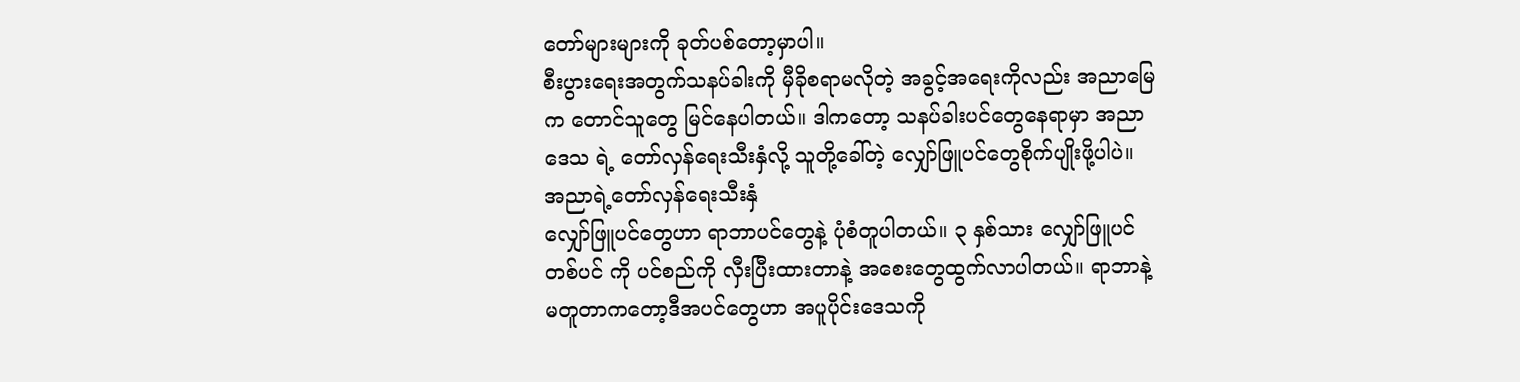တော်များများကို ခုတ်ပစ်တော့မှာပါ။
စီးပွားရေးအတွက်သနပ်ခါးကို မှီခိုစရာမလိုတဲ့ အခွင့်အရေးကိုလည်း အညာမြေ က တောင်သူတွေ မြင်နေပါတယ်။ ဒါကတော့ သနပ်ခါးပင်တွေနေရာမှာ အညာဒေသ ရဲ့ တော်လှန်ရေးသီးနှံလို့ သူတို့ခေါ်တဲ့ လျှော်ဖြူပင်တွေစိုက်ပျိုးဖို့ပါပဲ။
အညာရဲ့တော်လှန်ရေးသီးနှံ
လျှော်ဖြူပင်တွေဟာ ရာဘာပင်တွေနဲ့ ပုံစံတူပါတယ်။ ၃ နှစ်သား လျှော်ဖြူပင်တစ်ပင် ကို ပင်စည်ကို လှီးပြီးထားတာနဲ့ အစေးတွေထွက်လာပါတယ်။ ရာဘာနဲ့မတူတာကတော့ဒီအပင်တွေဟာ အပူပိုင်းဒေသကို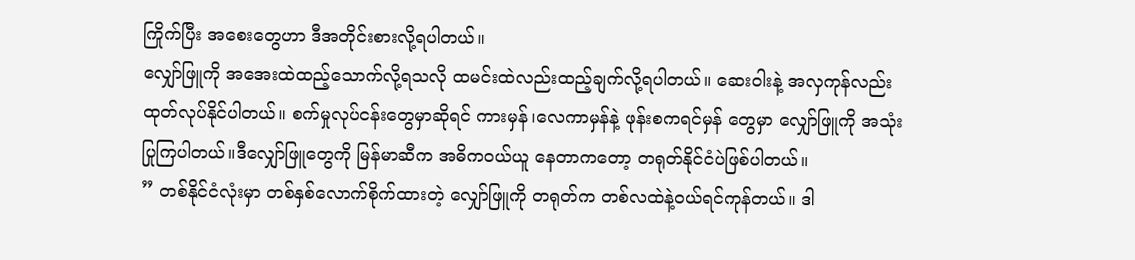ကြိုက်ပြီး အစေးတွေဟာ ဒီအတိုင်းစားလို့ရပါတယ်။
လျှော်ဖြူကို အအေးထဲထည့်သောက်လို့ရသလို ထမင်းထဲလည်းထည့်ချက်လို့ရပါတယ်။ ဆေးဝါးနဲ့ အလှကုန်လည်း ထုတ်လုပ်နိုင်ပါတယ်။ စက်မှုလုပ်ငန်းတွေမှာဆိုရင် ကားမှန်၊လေကာမှန်နဲ့ ဖုန်းစကရင်မှန် တွေမှာ လျှော်ဖြူကို အသုံးပြုကြပါတယ်။ဒီလျှော်ဖြူတွေကို မြန်မာဆီက အဓိကဝယ်ယူ နေတာကတော့ တရုတ်နိုင်ငံပဲဖြစ်ပါတယ်။
” တစ်နိုင်ငံလုံးမှာ တစ်နှစ်လောက်စိုက်ထားတဲ့ လျှော်ဖြူကို တရုတ်က တစ်လထဲနဲ့ဝယ်ရင်ကုန်တယ်။ ဒါ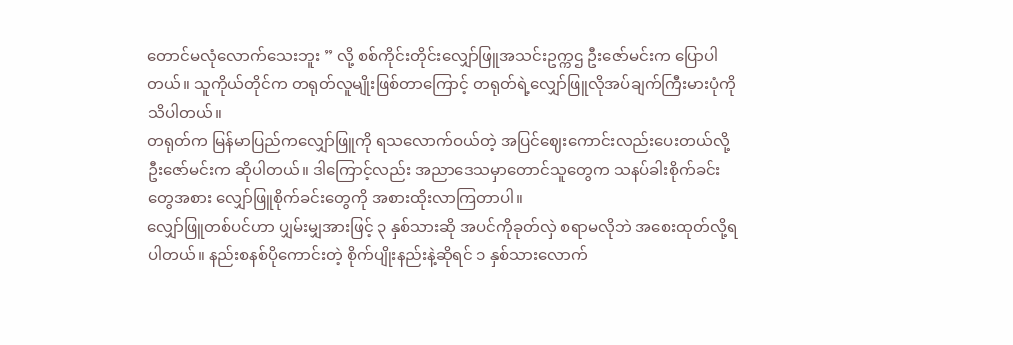တောင်မလုံလောက်သေးဘူး ” လို့ စစ်ကိုင်းတိုင်းလျှော်ဖြူအသင်းဥက္ကဌ ဦးဇော်မင်းက ပြောပါတယ်။ သူကိုယ်တိုင်က တရုတ်လူမျိုးဖြစ်တာကြောင့် တရုတ်ရဲ့လျှော်ဖြူလိုအပ်ချက်ကြီးမားပုံကို သိပါတယ်။
တရုတ်က မြန်မာပြည်ကလျှော်ဖြူကို ရသလောက်ဝယ်တဲ့ အပြင်ဈေးကောင်းလည်းပေးတယ်လို့ ဦးဇော်မင်းက ဆိုပါတယ်။ ဒါကြောင့်လည်း အညာဒေသမှာတောင်သူတွေက သနပ်ခါးစိုက်ခင်းတွေအစား လျှော်ဖြူစိုက်ခင်းတွေကို အစားထိုးလာကြတာပါ။
လျှော်ဖြူတစ်ပင်ဟာ ပျှမ်းမျှအားဖြင့် ၃ နှစ်သားဆို အပင်ကိုခုတ်လှဲ စရာမလိုဘဲ အစေးထုတ်လို့ရပါတယ်။ နည်းစနစ်ပိုကောင်းတဲ့ စိုက်ပျိုးနည်းနဲ့ဆိုရင် ၁ နှစ်သားလောက်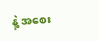နဲ့ အစေး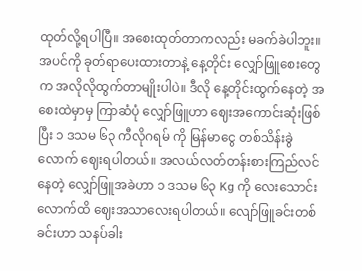ထုတ်လို့ရပါပြီ။ အစေးထုတ်တာကလည်း မခက်ခဲပါဘူး။ အပင်ကို ခုတ်ရာပေးထားတာနဲ့ နေ့တိုင်း လျှော်ဖြူစေးတွေက အလိုလိုထွက်တာမျိုးပါပဲ။ ဒီလို နေ့တိုင်းထွက်နေတဲ့ အစေးထဲမှာမှ ကြာဆံပုံ လျှော်ဖြူဟာ ဈေးအကောင်းဆုံးဖြစ်ပြီး ၁ ဒသမ ၆၃ ကီလိုဂရမ် ကို မြန်မာငွေ တစ်သိန်းခွဲလောက် ဈေးရပါတယ်။ အလယ်လတ်တန်းစားကြည်လင်နေတဲ့ လျှော်ဖြူအခဲဟာ ၁ ဒသမ ၆၃ Kg ကို လေးသောင်းလောက်ထိ ဈေးအသာလေးရပါတယ်။ လျော်ဖြူခင်းတစ်ခင်းဟာ သနပ်ခါး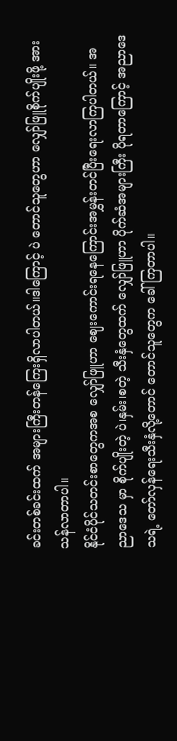ခင်းတစ်ခင်းထက် အများကြီးတန်ကြေးရှိလာပါတယ်။ဒါကြောင့် ပဲ တောင်သူတွေဟာ လျှော်ဖြူစိုက်ပျိုးဖို့ အားသန်လာတာပါ။
နိုင်ငံပိုင်သတင်းစာတွေကအစ လျှော်ဖြူဟာ ဈေးကောင်းရနေကြောင်းအမွှန်းတင်ပြီးရေးလာကြပါတယ်။ အညာဒေသ မှာ စိုက်ပျိုးတဲ့ ပဲ၊နှမ်း၊စတဲ့ သီးနှံတွေထက် လျှော်ဖြူဟာ ပိုက်ဆံအများကြီး ပိုရတာကြောင့် အညာဒေသရဲ့ တော်လှန်ရေးသီးနှံလို့တောင် တောင်သူတွေက ခေါ်ကြတာပါ။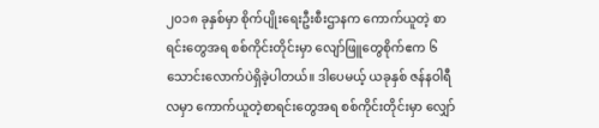၂၀၁၈ ခုနှစ်မှာ စိုက်ပျိုးရေးဦးစီးဌာနက ကောက်ယူတဲ့ စာရင်းတွေအရ စစ်ကိုင်းတိုင်းမှာ လျော်ဖြူတွေစိုက်ဧက ၆ သောင်းလောက်ပဲရှိခဲ့ပါတယ်။ ဒါပေမယ့် ယခုနှစ် ဇန်နဝါရီလမှာ ကောက်ယူတဲ့စာရင်းတွေအရ စစ်ကိုင်းတိုင်းမှာ လျှော်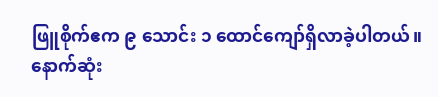ဖြူစိုက်ဧက ၉ သောင်း ၁ ထောင်ကျော်ရှိလာခဲ့ပါတယ်။ နောက်ဆုံး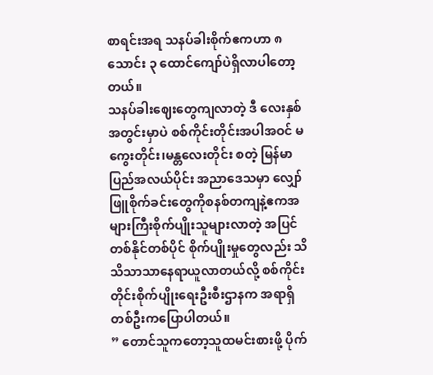စာရင်းအရ သနပ်ခါးစိုက်ဧကဟာ ၈ သောင်း ၃ ထောင်ကျော်ပဲရှိလာပါတော့တယ်။
သနပ်ခါးဈေးတွေကျလာတဲ့ ဒီ လေးနှစ်အတွင်းမှာပဲ စစ်ကိုင်းတိုင်းအပါအဝင် မကွေးတိုင်း၊မန္တလေးတိုင်း စတဲ့ မြန်မာပြည်အလယ်ပိုင်း အညာဒေသမှာ လျှော်ဖြူစိုက်ခင်းတွေကိုစနစ်တကျနဲ့ဧကအများကြီးစိုက်ပျိုးသူများလာတဲ့ အပြင် တစ်နိုင်တစ်ပိုင် စိုက်ပျိုးမှုတွေလည်း သိသိသာသာနေရာယူလာတယ်လို့ စစ်ကိုင်းတိုင်းစိုက်ပျိုးရေးဦးစီးဌာနက အရာရှိတစ်ဦးကပြောပါတယ်။
” တောင်သူကတော့သူထမင်းစားဖို့ ပိုက်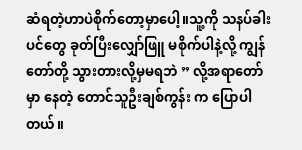ဆံရတဲ့ဟာပဲစိုက်တော့မှာပေါ့။သူ့ကို သနပ်ခါးပင်တွေ ခုတ်ပြီးလျှော်ဖြူ မစိုက်ပါနဲ့လို့ ကျွန်တော်တို့ သွားတားလို့မှမရဘဲ ” လို့အရာတော်မှာ နေတဲ့ တောင်သူဦးချစ်ကွန်း က ပြောပါတယ်။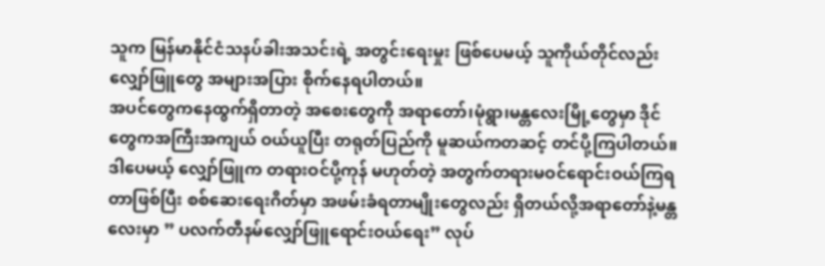သူက မြန်မာနိုင်ငံသနပ်ခါးအသင်းရဲ့ အတွင်းရေးမှုး ဖြစ်ပေမယ့် သူကိုယ်တိုင်လည်း လျှော်ဖြူတွေ အများအပြား စိုက်နေရပါတယ်။
အပင်တွေကနေထွက်ရှိတာတဲ့ အစေးတွေကို အရာတော်၊မုံရွာ၊မန္တလေးမြို့တွေမှာ ဒိုင်တွေကအကြီးအကျယ် ဝယ်ယူပြီး တရုတ်ပြည်ကို မူဆယ်ကတဆင့် တင်ပို့ကြပါတယ်။ ဒါပေမယ့် လျှော်ဖြူက တရားဝင်ပို့ကုန် မဟုတ်တဲ့ အတွက်တရားမဝင်ရောင်းဝယ်ကြရတာဖြစ်ပြီး စစ်ဆေးရေးဂိတ်မှာ အဖမ်းခံရတာမျိုးတွေလည်း ရှိတယ်လို့အရာတော်နဲ့မန္တလေးမှာ ” ပလက်တီနမ်လျှော်ဖြူရောင်းဝယ်ရေး” လုပ်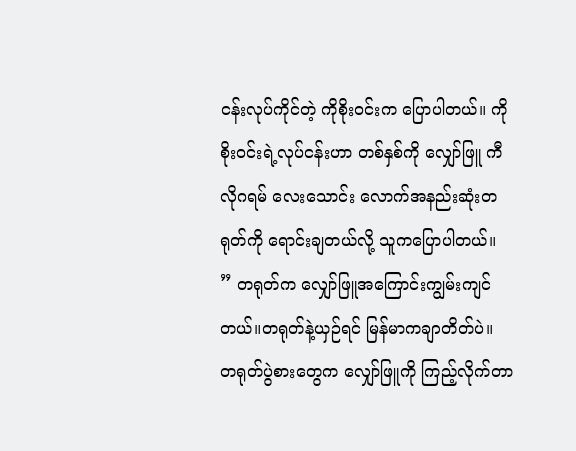ငန်းလုပ်ကိုင်တဲ့ ကိုစိုးဝင်းက ပြောပါတယ်။ ကိုစိုးဝင်းရဲ့လုပ်ငန်းဟာ တစ်နှစ်ကို လျှော်ဖြူ ကီလိုဂရမ် လေးသောင်း လောက်အနည်းဆုံးတရုတ်ကို ရောင်းချတယ်လို့ သူကပြောပါတယ်။
” တရုတ်က လျှော်ဖြူအကြောင်းကျွမ်းကျင်တယ်။တရုတ်နဲ့ယှဉ်ရင် မြန်မာကချာတိတ်ပဲ။ တရုတ်ပွဲစားတွေက လျှော်ဖြူကို ကြည့်လိုက်တာ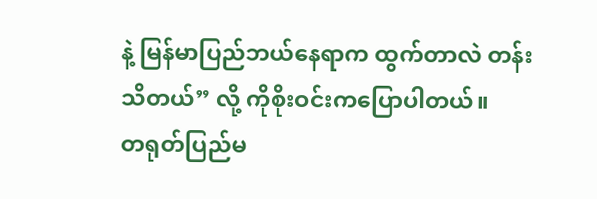နဲ့ မြန်မာပြည်ဘယ်နေရာက ထွက်တာလဲ တန်းသိတယ်” လို့ ကိုစိုးဝင်းကပြောပါတယ်။
တရုတ်ပြည်မ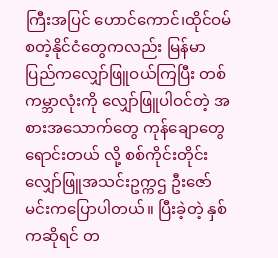ကြီးအပြင် ဟောင်ကောင်၊ထိုင်ဝမ်စတဲ့နိုင်ငံတွေကလည်း မြန်မာပြည်ကလျှော်ဖြူဝယ်ကြပြီး တစ်ကမ္ဘာလုံးကို လျှော်ဖြူပါဝင်တဲ့ အစားအသောက်တွေ ကုန်ချောတွေရောင်းတယ် လို့ စစ်ကိုင်းတိုင်းလျှော်ဖြူအသင်းဥက္ကဌ ဦးဇော်မင်းကပြောပါတယ်။ ပြီးခဲ့တဲ့ နှစ်ကဆိုရင် တ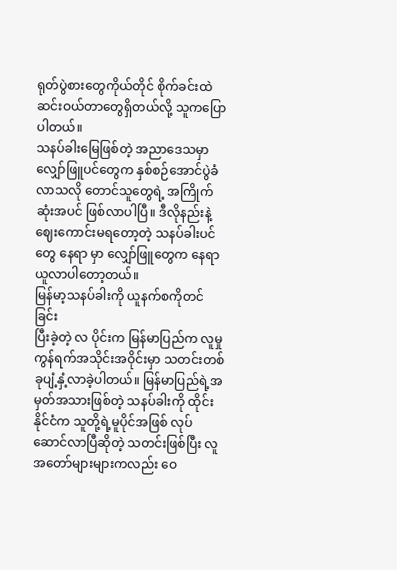ရုတ်ပွဲစားတွေကိုယ်တိုင် စိုက်ခင်းထဲဆင်းဝယ်တာတွေရှိတယ်လို့ သူကပြောပါတယ်။
သနပ်ခါးမြေဖြစ်တဲ့ အညာဒေသမှာ လျှော်ဖြူပင်တွေက နှစ်စဉ်အောင်ပွဲခံလာသလို တောင်သူတွေရဲ့ အကြိုက်ဆုံးအပင် ဖြစ်လာပါပြီ။ ဒီလိုနည်းနဲ့ ဈေးကောင်းမရတော့တဲ့ သနပ်ခါးပင်တွေ နေရာ မှာ လျှော်ဖြူတွေက နေရာယူလာပါတော့တယ်။
မြန်မာ့သနပ်ခါးကို ယူနက်စကိုတင်ခြင်း
ပြီးခဲ့တဲ့ လ ပိုင်းက မြန်မာပြည်က လူမှုကွန်ရက်အသိုင်းအဝိုင်းမှာ သတင်းတစ်ခုပျံ့နှံ့လာခဲ့ပါတယ်။ မြန်မာပြည်ရဲ့အမှတ်အသားဖြစ်တဲ့ သနပ်ခါးကို ထိုင်းနိုင်ငံက သူတို့ရဲ့မူပိုင်အဖြစ် လုပ်ဆောင်လာပြီဆိုတဲ့ သတင်းဖြစ်ပြီး လူအတော်များများကလည်း ဝေ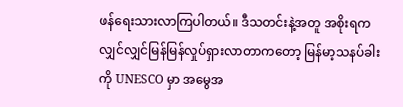ဖန်ရေးသားလာကြပါတယ်။ ဒီသတင်းနဲ့အတူ အစိုးရက လျှင်လျှင်မြန်မြန်လှုပ်ရှားလာတာကတော့ မြန်မာ့သနပ်ခါးကို UNESCO မှာ အမွေအ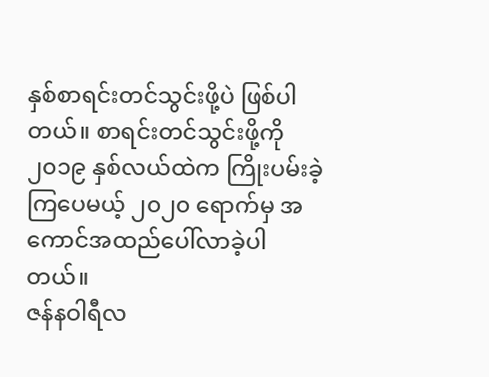နှစ်စာရင်းတင်သွင်းဖို့ပဲ ဖြစ်ပါတယ်။ စာရင်းတင်သွင်းဖို့ကို ၂၀၁၉ နှစ်လယ်ထဲက ကြိုးပမ်းခဲ့ကြပေမယ့် ၂၀၂၀ ရောက်မှ အကောင်အထည်ပေါ်လာခဲ့ပါတယ်။
ဇန်နဝါရီလ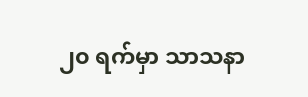၂၀ ရက်မှာ သာသနာ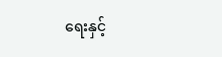ရေးနှင့်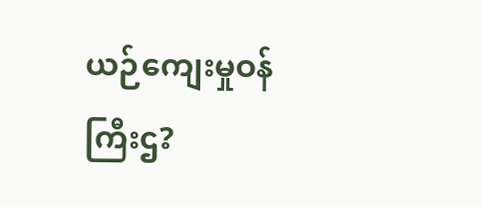ယဉ်ကျေးမှုဝန်ကြီးဌ?